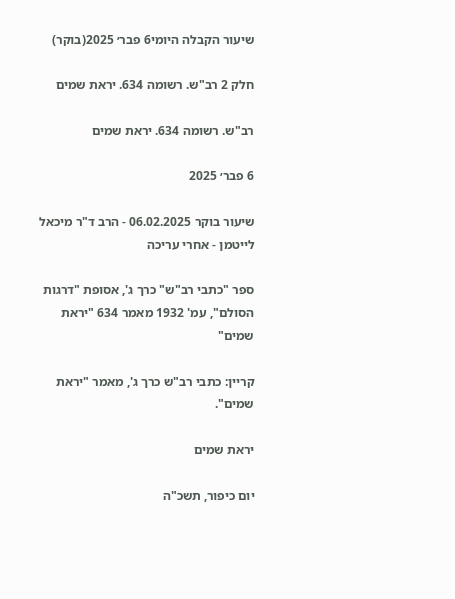שיעור הקבלה היומי6 פבר׳ 2025(בוקר)

חלק 2 רב"ש. רשומה 634. יראת שמים

רב"ש. רשומה 634. יראת שמים

6 פבר׳ 2025

שיעור בוקר 06.02.2025 - הרב ד"ר מיכאל לייטמן - אחרי עריכה

ספר "כתבי רב"ש" כרך ג', אסופת "דרגות הסולם", עמ' 1932 מאמר 634 "יראת שמים"

קריין: כתבי רב"ש כרך ג', מאמר "יראת שמים".

יראת שמים

יום כיפור, תשכ"ה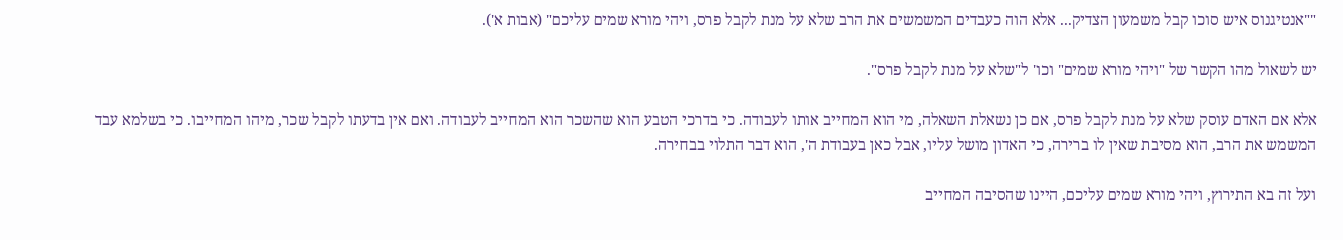""אנטיגנוס איש סוכו קבל משמעון הצדיק... אלא הוה כעבדים המשמשים את הרב שלא על מנת לקבל פרס, ויהי מורא שמים עליכם" (אבות א').

יש לשאול מהו הקשר של "ויהי מורא שמים" וכו' ל"שלא על מנת לקבל פרס".

אלא אם האדם עוסק שלא על מנת לקבל פרס, אם כן נשאלת השאלה, מי הוא המחייב אותו לעבודה. כי בדרכי הטבע הוא שהשכר הוא המחייב לעבודה. ואם אין בדעתו לקבל שכר, מיהו המחייבו. כי בשלמא עבד המשמש את הרב, הוא מסיבת שאין לו ברירה, כי האדון מושל עליו, אבל כאן בעבודת ה', הוא דבר התלוי בבחירה.

ועל זה בא התירוץ, ויהי מורא שמים עליכם, היינו שהסיבה המחייב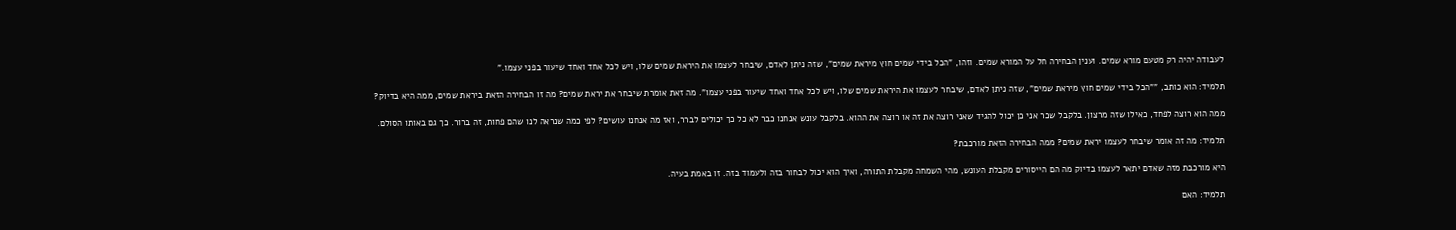לעבודה יהיה רק מטעם מורא שמים. וענין הבחירה חל על המורא שמים. וזהו, "הכל בידי שמים חוץ מיראת שמים", שזה ניתן לאדם, שיבחר לעצמו את היראת שמים שלו, ויש לכל אחד ואחד שיעור בפני עצמו."

תלמיד: הוא כותב, ""הכל בידי שמים חוץ מיראת שמים", שזה ניתן לאדם, שיבחר לעצמו את היראת שמים שלו, ויש לכל אחד ואחד שיעור בפני עצמו". מה זאת אומרת שיבחר את יראת שמים? מה זו הבחירה הזאת ביראת שמים, ממה היא בדיוק?

ממה הוא רוצה לפחד, כאילו שזה מרצון. בלקבל שכר אני כן יכול להגיד שאני רוצה את זה או רוצה את ההוא. בלקבל עונש אנחנו כבר לא כל כך יכולים לברר, ואז מה אנחנו עושים? לפי כמה שנראה לנו שהם פחות, זה ברור. כך גם באותו הסולם.

תלמיד: מה זה אומר שיבחר לעצמו יראת שמים? ממה הבחירה הזאת מורכבת?

היא מורכבת מזה שאדם יתאר לעצמו בדיוק מה הם הייסורים מקבלת העונש, מהי השמחה מקבלת התורה, ואיך הוא יכול לבחור בזה ולעמוד בזה. זו באמת בעיה.

תלמיד: האם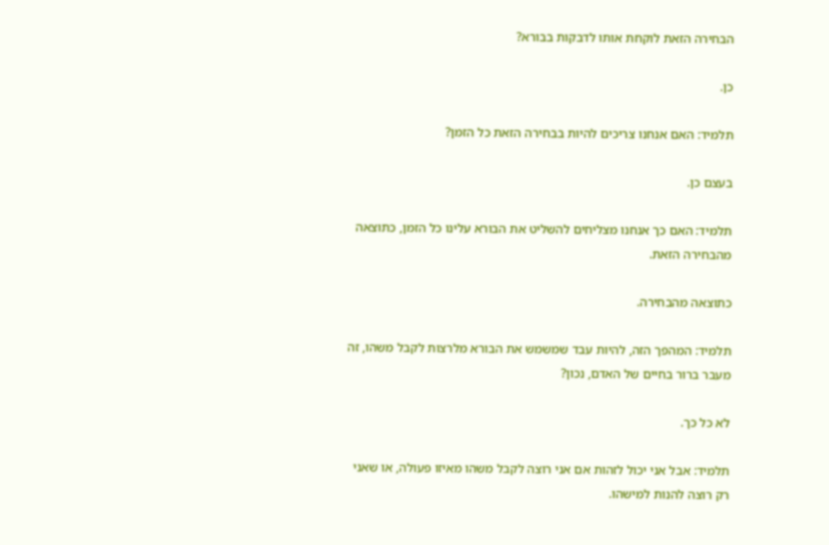הבחירה הזאת לוקחת אותו לדבקות בבורא?

כן.

תלמיד: האם אנחנו צריכים להיות בבחירה הזאת כל הזמן?

בעצם כן.

תלמיד: האם כך אנחנו מצליחים להשליט את הבורא עלינו כל הזמן, כתוצאה מהבחירה הזאת.

כתוצאה מהבחירה.

תלמיד: המהפך הזה, להיות עבד שמשמש את הבורא מלרצות לקבל משהו, זה מעבר ברור בחיים של האדם, נכון?

לא כל כך.

תלמיד: אבל אני יכול לזהות אם אני רוצה לקבל משהו מאיזו פעולה, או שאני רק רוצה להנות למישהו.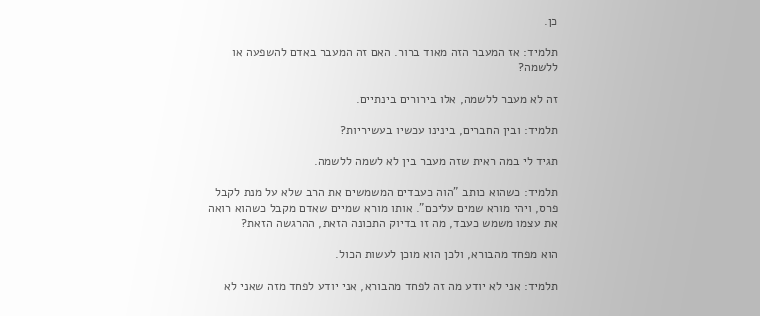כן.

תלמיד: אז המעבר הזה מאוד ברור. האם זה המעבר באדם להשפעה או ללשמה?

זה לא מעבר ללשמה, אלו בירורים בינתיים.

תלמיד: ובין החברים, בינינו עכשיו בעשיריות?

תגיד לי במה ראית שזה מעבר בין לא לשמה ללשמה.

תלמיד: כשהוא כותב "הוה כעבדים המשמשים את הרב שלא על מנת לקבל פרס, ויהי מורא שמים עליכם". אותו מורא שמיים שאדם מקבל כשהוא רואה את עצמו משמש כעבד, מה זו בדיוק התכונה הזאת, ההרגשה הזאת?

הוא מפחד מהבורא, ולכן הוא מוכן לעשות הכול.

תלמיד: אני לא יודע מה זה לפחד מהבורא, אני יודע לפחד מזה שאני לא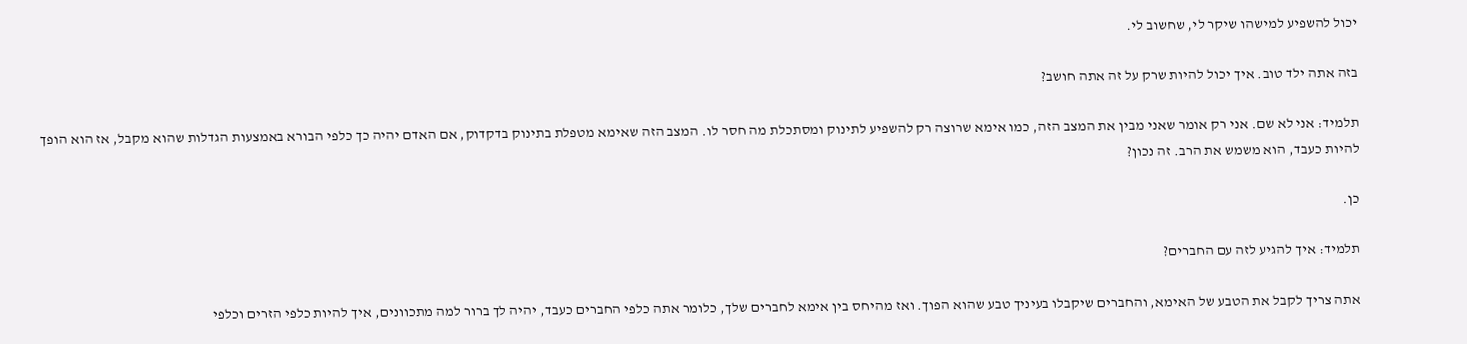יכול להשפיע למישהו שיקר לי, שחשוב לי.

בזה אתה ילד טוב. איך יכול להיות שרק על זה אתה חושב?

תלמיד: אני לא שם. אני רק אומר שאני מבין את המצב הזה, כמו אימא שרוצה רק להשפיע לתינוק ומסתכלת מה חסר לו. המצב הזה שאימא מטפלת בתינוק בדקדוק, אם האדם יהיה כך כלפי הבורא באמצעות הגדלות שהוא מקבל, אז הוא הופך להיות כעבד, הוא משמש את הרב. זה נכון?

כן.

תלמיד: איך להגיע לזה עם החברים?

אתה צריך לקבל את הטבע של האימא, והחברים שיקבלו בעיניך טבע שהוא הפוך. ואז מהיחס בין אימא לחברים שלך, כלומר אתה כלפי החברים כעבד, יהיה לך ברור למה מתכוונים, איך להיות כלפי הזרים וכלפי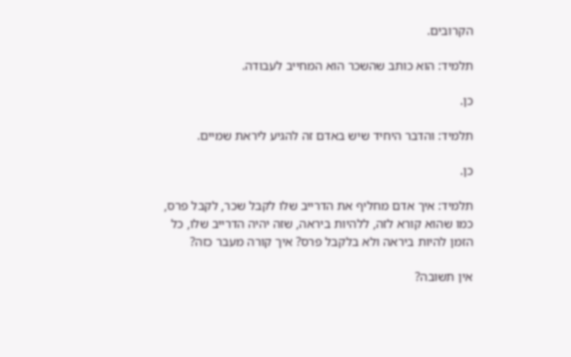הקרובים.

תלמיד: הוא כותב שהשכר הוא המחייב לעבודה.

כן.

תלמיד: והדבר היחיד שיש באדם זה להגיע ליראת שמיים.

כן.

תלמיד: איך אדם מחליף את הדרייב שלו לקבל שכר, לקבל פרס, כמו שהוא קורא לזה, ללהיות ביראה, שזה יהיה הדרייב שלו, כל הזמן להיות ביראה ולא בלקבל פרס? איך קורה מעבר כזה?

אין תשובה?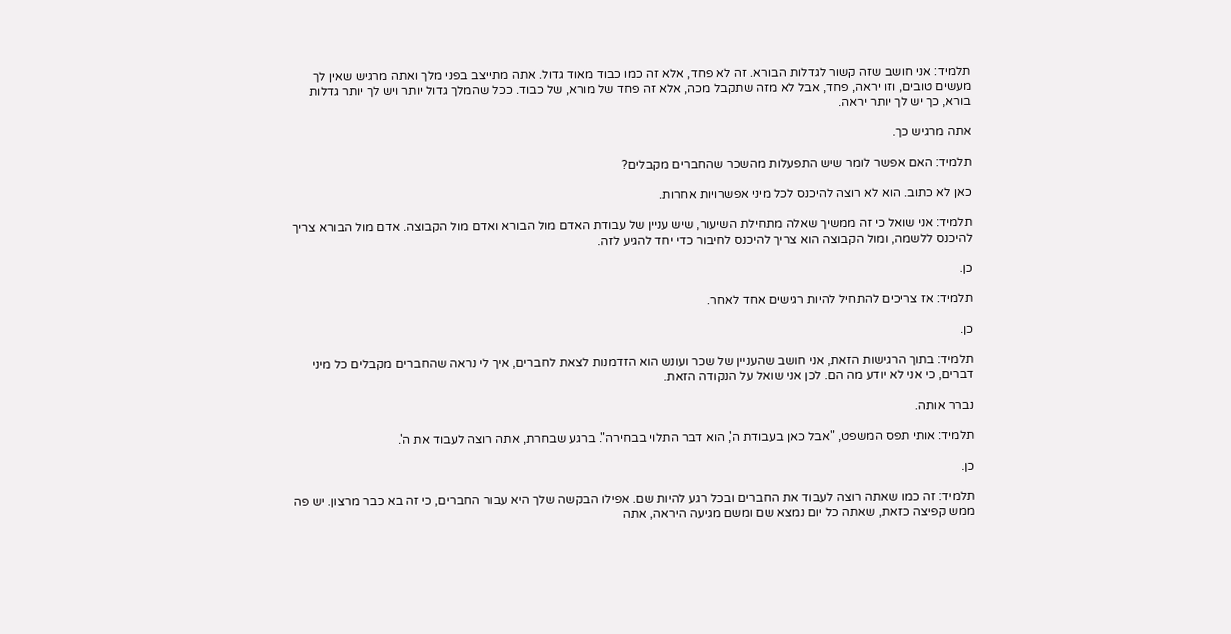תלמיד: אני חושב שזה קשור לגדלות הבורא. זה לא פחד, אלא זה כמו כבוד מאוד גדול. אתה מתייצב בפני מלך ואתה מרגיש שאין לך מעשים טובים, וזו יראה, פחד, אבל לא מזה שתקבל מכה, אלא זה פחד של מורא, של כבוד. ככל שהמלך גדול יותר ויש לך יותר גדלות בורא, כך יש לך יותר יראה.

אתה מרגיש כך.

תלמיד: האם אפשר לומר שיש התפעלות מהשכר שהחברים מקבלים?

כאן לא כתוב. הוא לא רוצה להיכנס לכל מיני אפשרויות אחרות.

תלמיד: אני שואל כי זה ממשיך שאלה מתחילת השיעור, שיש עניין של עבודת האדם מול הבורא ואדם מול הקבוצה. אדם מול הבורא צריך להיכנס ללשמה, ומול הקבוצה הוא צריך להיכנס לחיבור כדי יחד להגיע לזה.

כן.

תלמיד: אז צריכים להתחיל להיות רגישים אחד לאחר.

כן.

תלמיד: בתוך הרגישות הזאת, אני חושב שהעניין של שכר ועונש הוא הזדמנות לצאת לחברים, איך לי נראה שהחברים מקבלים כל מיני דברים, כי אני לא יודע מה הם. לכן אני שואל על הנקודה הזאת.

נברר אותה.

תלמיד: אותי תפס המשפט, "אבל כאן בעבודת ה', הוא דבר התלוי בבחירה". ברגע שבחרת, אתה רוצה לעבוד את ה'.

כן.

תלמיד: זה כמו שאתה רוצה לעבוד את החברים ובכל רגע להיות שם. אפילו הבקשה שלך היא עבור החברים, כי זה בא כבר מרצון. יש פה ממש קפיצה כזאת, שאתה כל יום נמצא שם ומשם מגיעה היראה, אתה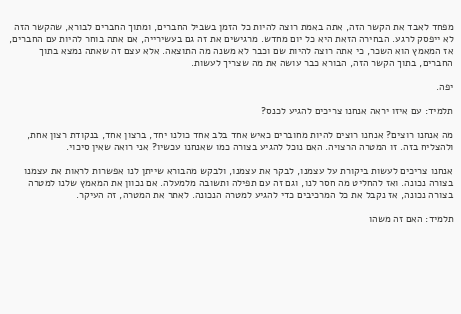מפחד לאבד את הקשר הזה, אתה באמת רוצה להיות כל הזמן בשביל החברים, ומתוך החברים לבורא, שהקשר הזה לא ייפסק לרגע. הבחירה הזאת היא כל יום מחדש. מרגישים את זה גם בעשירייה, אם אתה בוחר להיות עם החברים, אז המאמץ הוא השכר, כי אתה רוצה להיות שם וכבר לא משנה מה התוצאה. אלא עצם זה שאתה נמצא בתוך החברים, בתוך הקשר הזה, הבורא כבר עושה את מה שצריך לעשות.

יפה.

תלמיד: עם איזו יראה אנחנו צריכים להגיע לכנס?

מה אנחנו רוצים? אנחנו רוצים להיות מחוברים כאיש אחד בלב אחד כולנו יחד, ברצון אחד, בנקודת רצון אחת, ולהצליח בזה. זו המטרה הרצויה. האם נוכל להגיע בצורה כמו שאנחנו עכשיו? אני רואה שאין סיכוי.

אנחנו צריכים לעשות ביקורת על עצמנו, לבקר את עצמנו, ולבקש מהבורא שייתן לנו אפשרות לראות את עצמנו בצורה נכונה. ואז להחליט מה חסר לנו, וגם זה עם תפילה ותשובה מלמעלה. אם נכוון את המאמץ שלנו למטרה בצורה נכונה, אז נקבל את כל המרכיבים כדי להגיע למטרה הנכונה. לאתר את המטרה, זה העיקר.

תלמיד: האם זה משהו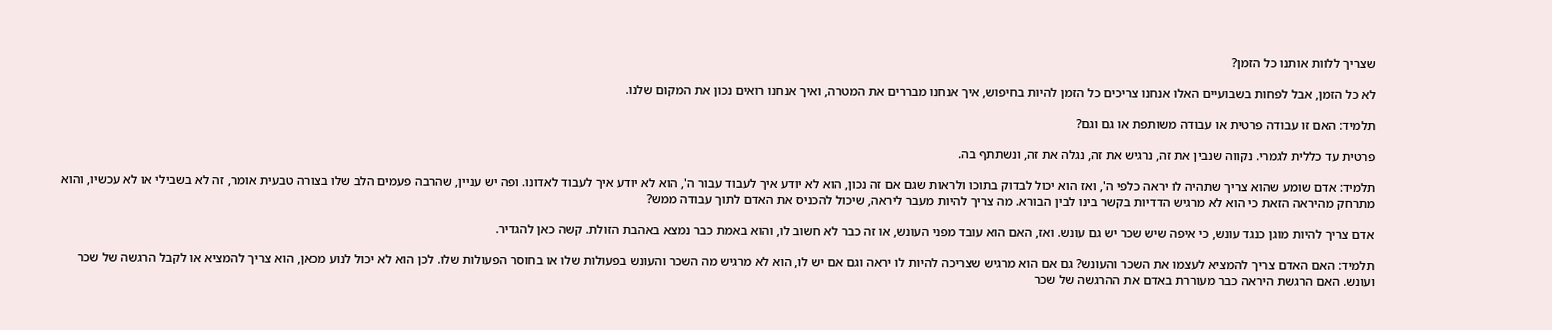שצריך ללוות אותנו כל הזמן?

לא כל הזמן, אבל לפחות בשבועיים האלו אנחנו צריכים כל הזמן להיות בחיפוש, איך אנחנו מבררים את המטרה, ואיך אנחנו רואים נכון את המקום שלנו.

תלמיד: האם זו עבודה פרטית או עבודה משותפת או גם וגם?

פרטית עד כללית לגמרי. נקווה שנבין את זה, נרגיש את זה, נגלה את זה, ונשתתף בה.

תלמיד: אדם שומע שהוא צריך שתהיה לו יראה כלפי ה', ואז הוא יכול לבדוק בתוכו ולראות שגם אם זה נכון, הוא לא יודע איך לעבוד עבור ה', הוא לא יודע איך לעבוד לאדונו. ופה יש עניין, שהרבה פעמים הלב שלו בצורה טבעית אומר, זה לא בשבילי או לא עכשיו, והוא מתרחק מהיראה הזאת כי הוא לא מרגיש הדדיות בקשר בינו לבין הבורא. מה צריך להיות מעבר ליראה, שיכול להכניס את האדם לתוך עבודה ממש?

אדם צריך להיות מוגן כנגד עונש, כי איפה שיש שכר יש גם עונש. ואז, האם הוא עובד מפני העונש, או זה כבר לא חשוב לו, והוא באמת כבר נמצא באהבת הזולת. קשה כאן להגדיר.

תלמיד: האם האדם צריך להמציא לעצמו את השכר והעונש? גם אם הוא מרגיש שצריכה להיות לו יראה וגם אם יש לו, הוא לא מרגיש מה השכר והעונש בפעולות שלו או בחוסר הפעולות שלו. לכן הוא לא יכול לנוע מכאן, הוא צריך להמציא או לקבל הרגשה של שכר ועונש. האם הרגשת היראה כבר מעוררת באדם את ההרגשה של שכר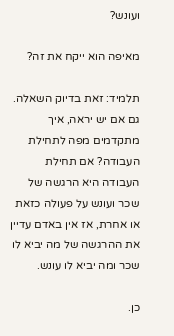ועונש?

מאיפה הוא ייקח את זה?

תלמיד: זאת בדיוק השאלה. גם אם יש יראה, איך מתקדמים מפה לתחילת העבודה? אם תחילת העבודה היא הרגשה של שכר ועונש על פעולה כזאת או אחרת, אז אין באדם עדיין את ההרגשה של מה יביא לו שכר ומה יביא לו עונש.

כן.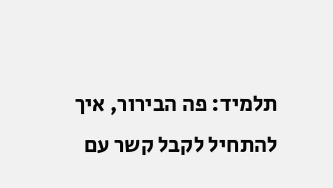תלמיד: פה הבירור, איך להתחיל לקבל קשר עם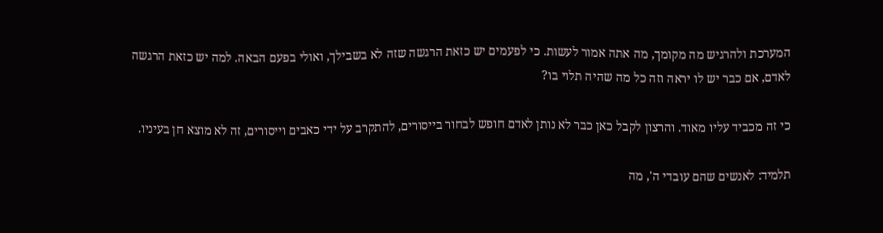המערכת ולהרגיש מה מקומך, מה אתה אמור לעשות. כי לפעמים יש כזאת הרגשה שזה לא בשבילך, ואולי בפעם הבאה. למה יש כזאת הרגשה לאדם, אם כבר יש לו יראה וזה כל מה שהיה תלוי בו?

כי זה מכביד עליו מאוד. והרצון לקבל כאן כבר לא נותן לאדם חופש לבחור בייסורים, להתקרב על ידי כאבים וייסורים, זה לא מוצא חן בעיניו.

תלמיד: לאנשים שהם עובדי ה', מה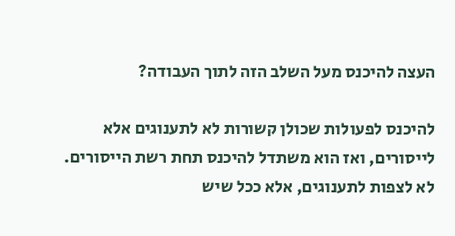העצה להיכנס מעל השלב הזה לתוך העבודה?

להיכנס לפעולות שכולן קשורות לא לתענוגים אלא לייסורים, ואז הוא משתדל להיכנס תחת רשת הייסורים. לא לצפות לתענוגים, אלא ככל שיש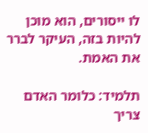לו ייסורים, הוא מוכן להיות בזה, העיקר לברר את האמת.

תלמיד: כלומר האדם צריך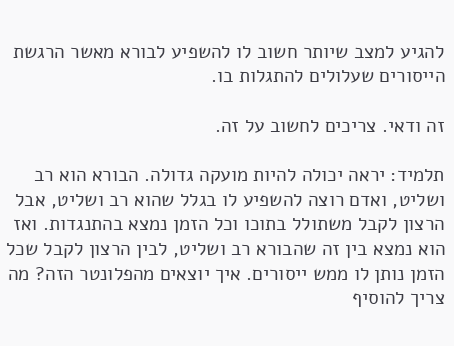להגיע למצב שיותר חשוב לו להשפיע לבורא מאשר הרגשת הייסורים שעלולים להתגלות בו.

זה ודאי. צריכים לחשוב על זה.

תלמיד: יראה יכולה להיות מועקה גדולה. הבורא הוא רב ושליט, ואדם רוצה להשפיע לו בגלל שהוא רב ושליט, אבל הרצון לקבל משתולל בתוכו וכל הזמן נמצא בהתנגדות. ואז הוא נמצא בין זה שהבורא רב ושליט, לבין הרצון לקבל שכל הזמן נותן לו ממש ייסורים. איך יוצאים מהפלונטר הזה? מה צריך להוסיף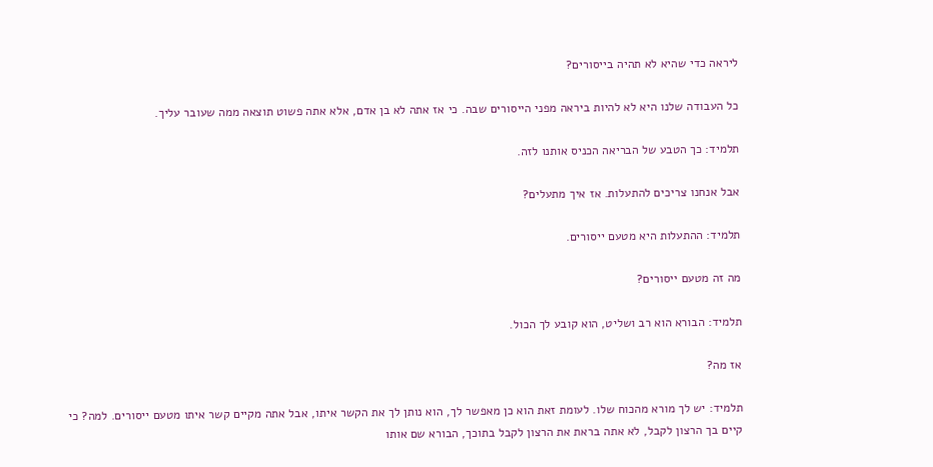ליראה כדי שהיא לא תהיה בייסורים?

כל העבודה שלנו היא לא להיות ביראה מפני הייסורים שבה. כי אז אתה לא בן אדם, אלא אתה פשוט תוצאה ממה שעובר עליך.

תלמיד: כך הטבע של הבריאה הכניס אותנו לזה.

אבל אנחנו צריכים להתעלות. אז איך מתעלים?

תלמיד: ההתעלות היא מטעם ייסורים.

מה זה מטעם ייסורים?

תלמיד: הבורא הוא רב ושליט, הוא קובע לך הכול.

אז מה?

תלמיד: יש לך מורא מהכוח שלו. לעומת זאת הוא כן מאפשר לך, הוא נותן לך את הקשר איתו, אבל אתה מקיים קשר איתו מטעם ייסורים. למה? כי קיים בך הרצון לקבל, לא אתה בראת את הרצון לקבל בתוכך, הבורא שם אותו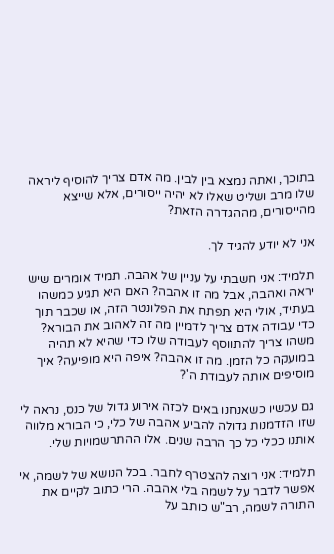בתוכך, ואתה נמצא בין לבין. מה אדם צריך להוסיף ליראה שלו מרב ושליט שאלו לא יהיה ייסורים, אלא שייצא מהייסורים, מההגדרה הזאת?

אני לא יודע להגיד לך.

תלמיד: אני חשבתי על עניין של אהבה. תמיד אומרים שיש יראה ואהבה, אבל מה זו אהבה? האם היא תגיע כמשהו בעתיד, אולי היא תפתח את הפלונטר הזה, או שכבר תוך כדי עבודה אדם צריך לדמיין מה זה לאהוב את הבורא? משהו צריך להתווסף לעבודה שלו כדי שהיא לא תהיה במועקה כל הזמן. מה זו אהבה? איפה היא מופיעה? איך מוסיפים אותה לעבודת ה'?

גם עכשיו כשאנחנו באים לכזה אירוע גדול של כנס, נראה לי שזו הזדמנות גדולה להביע אהבה של כלי, כי הבורא מלווה אותנו ככלי כל כך הרבה שנים. אלו ההתרשמויות שלי.

תלמיד: אני רוצה להצטרף לחבר. בכל הנושא של לשמה, אי אפשר לדבר על לשמה בלי אהבה. הרי כתוב לקיים את התורה לשמה, רב"ש כותב על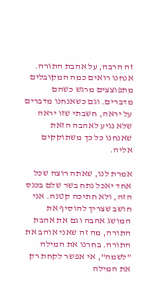זה הרבה, על אהבת התורה. אנחנו רואים כמה המקובלים מתפוצצים מרגש כשהם מדברים. וגם כשאנחנו מדברים על יראה, חשבתי שזו יראה שלא נגיע לאהבה הזאת שאנחנו כל כך משתוקקים אליה.

אמרת לנו, שאתה רוצה שכל אחד יאכל נתח בשר שלם בכנס הזה, ולא חתיכה קטנה. אני חושב שצריך להוסיף את המושג אהבה וגם את אהבת התורה, מה זה שאני אוהב את התורה. בחרנו את המילה "לשמה", אי אפשר לקחת רק את המילה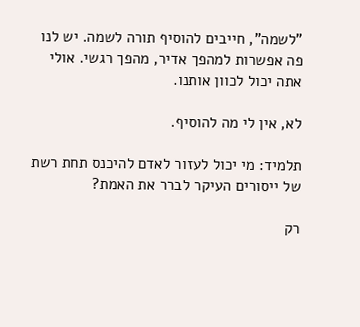"לשמה", חייבים להוסיף תורה לשמה. יש לנו פה אפשרות למהפך אדיר, מהפך רגשי. אולי אתה יכול לכוון אותנו.

לא, אין לי מה להוסיף.

תלמיד: מי יכול לעזור לאדם להיכנס תחת רשת של ייסורים העיקר לברר את האמת?

רק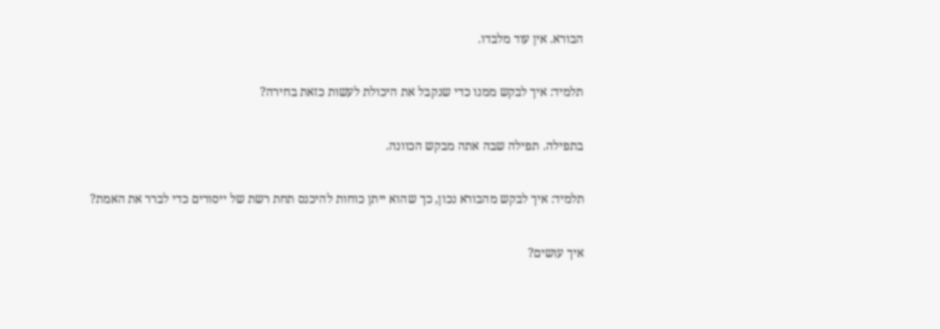הבורא. אין עוד מלבדו.

תלמיד: איך לבקש ממנו כדי שנקבל את היכולת לעשות כזאת בחירה?

בתפילה. תפילה שבה אתה מבקש הכוונה.

תלמיד: איך לבקש מהבורא נכון, כך שהוא ייתן כוחות להיכנס תחת רשת של ייסורים כדי לברר את האמת?

איך עושים?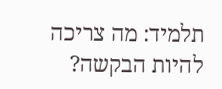תלמיד: מה צריכה להיות הבקשה?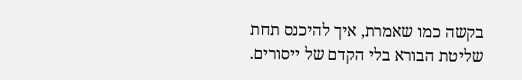בקשה כמו שאמרת, איך להיכנס תחת שליטת הבורא בלי הקדם של ייסורים.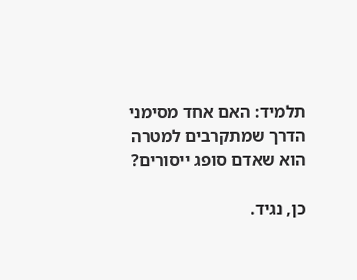תלמיד: האם אחד מסימני הדרך שמתקרבים למטרה הוא שאדם סופג ייסורים?

כן, נגיד.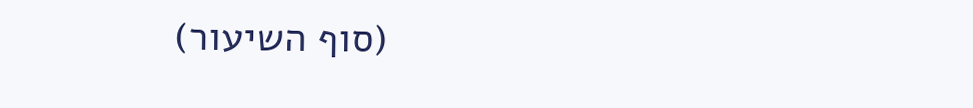(סוף השיעור)